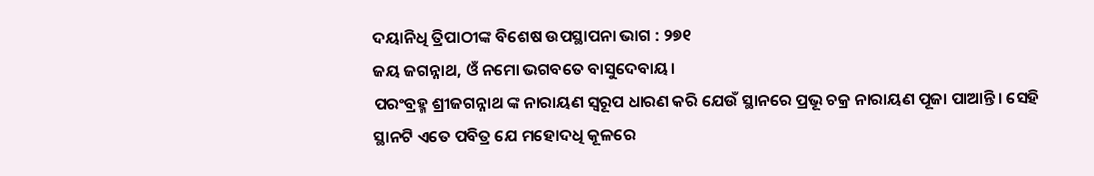ଦୟାନିଧି ତ୍ରିପାଠୀଙ୍କ ବିଶେଷ ଉପସ୍ଥାପନା ଭାଗ : ୨୭୧
ଜୟ ଜଗନ୍ନାଥ, ଓଁ ନମୋ ଭଗବତେ ବାସୁଦେବାୟ।
ପରଂବ୍ରହ୍ମ ଶ୍ରୀଜଗନ୍ନାଥ ଙ୍କ ନାରାୟଣ ସ୍ୱରୂପ ଧାରଣ କରି ଯେଉଁ ସ୍ଥାନରେ ପ୍ରଭୂ ଚକ୍ର ନାରାୟଣ ପୂଜା ପାଆନ୍ତି। ସେହି ସ୍ଥାନଟି ଏତେ ପବିତ୍ର ଯେ ମହୋଦଧି କୂଳରେ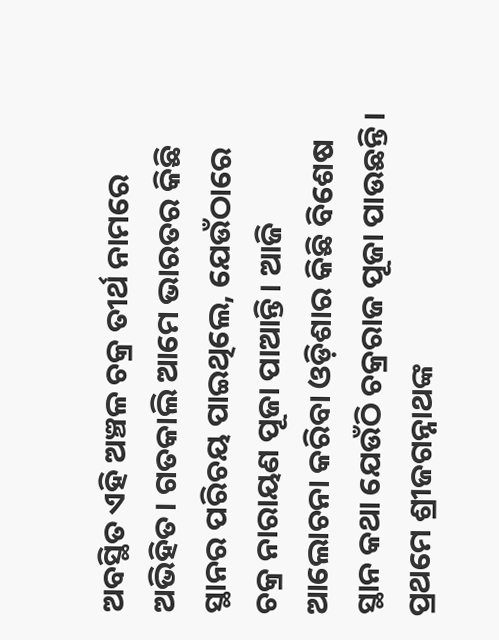ଅବସ୍ଥିତ ଏହି ଅଞ୍ଚଳ ଚକ୍ର ତୀର୍ଥ ନାମରେ ଅଭିହିତ। ଗତକାଲି ଆମେ ଭାରତର କିଛି ସ୍ଥାନର ପରିଚୟ ପାଇଥିଲେ, ଯେଉଁଠାରେ ଚକ୍ର ନାରାୟଣ ପୂଜା ପାଆନ୍ତି। ଆଜି ଆଲୋଚନା କରିବା ଓଡ଼ିଶାର କିଛି ବିଶେଷ ସ୍ଥାନ କଥା ଯେଉଁଠି ଚକ୍ରରାଜ ପୂଜା ପାଉଛନ୍ତି।
ପ୍ରଥମେ ଶ୍ରୀଜଗନ୍ନାଥଙ୍କ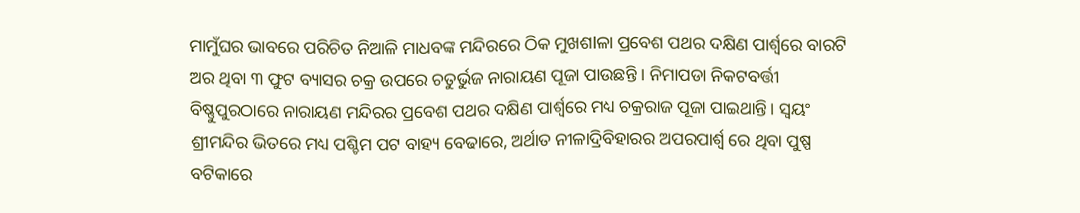ମାମୁଁଘର ଭାବରେ ପରିଚିତ ନିଆଳି ମାଧବଙ୍କ ମନ୍ଦିରରେ ଠିକ ମୁଖଶlଳା ପ୍ରବେଶ ପଥର ଦକ୍ଷିଣ ପାର୍ଶ୍ୱରେ ବାରଟି ଅର ଥିବା ୩ ଫୁଟ ବ୍ୟାସର ଚକ୍ର ଉପରେ ଚତୁର୍ଭୁଜ ନାରାୟଣ ପୂଜା ପାଉଛନ୍ତି । ନିମାପଡା ନିକଟବର୍ତ୍ତୀ ବିଷ୍ଣୁପୁରଠାରେ ନାରାୟଣ ମନ୍ଦିରର ପ୍ରବେଶ ପଥର ଦକ୍ଷିଣ ପାର୍ଶ୍ଵରେ ମଧ୍ୟ ଚକ୍ରରାଜ ପୂଜା ପାଇଥାନ୍ତି। ସ୍ୱୟଂ ଶ୍ରୀମନ୍ଦିର ଭିତରେ ମଧ୍ୟ ପଶ୍ଚିମ ପଟ ବାହ୍ୟ ବେଢାରେ, ଅର୍ଥାତ ନୀଳାଦ୍ରିବିହାରର ଅପରପାର୍ଶ୍ଵ ରେ ଥିବା ପୁଷ୍ପ ବଟିକାରେ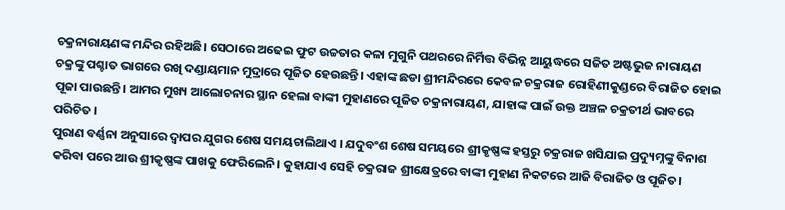ଚକ୍ରନାରାୟଣଙ୍କ ମନ୍ଦିର ରହିଅଛି। ସେଠାରେ ଅଢେଇ ଫୁଟ ଉଚ୍ଚତାର କଳା ମୁଗୁନି ପଥରରେ ନିର୍ମିତ୍ତ ବିଭିନ୍ନ ଆୟୁଦ୍ଧରେ ସଜିତ ଅଷ୍ଟଭୁଜ ନାରାୟଣ ଚକ୍ରଙ୍କୁ ପଶ୍ଚାତ ଭାଗରେ ରଖି ଦଣ୍ଡାୟମାନ ମୁଦ୍ରାରେ ପୂଜିତ ହେଉଛନ୍ତି। ଏହାଙ୍କ ଛଡା ଶ୍ରୀମନ୍ଦିରରେ କେବଳ ଚକ୍ରରାଜ ରୋହିଣୀକୁଣ୍ଡରେ ବିରାଜିତ ହୋଇ ପୂଜା ପାଉଛନ୍ତି। ଆମର ମୁଖ୍ୟ ଆଲୋଚନାର ସ୍ଥାନ ହେଲା ବାଙ୍କୀ ମୁହାଣରେ ପୂଜିତ ଚକ୍ରନାରାୟଣ, ଯାହାଙ୍କ ପାଇଁ ଉକ୍ତ ଅଞ୍ଚଳ ଚକ୍ରତୀର୍ଥ ଭାବରେ ପରିଚିତ ।
ପୁରାଣ ବର୍ଣ୍ଣନା ଅନୁସାରେ ଦ୍ୱାପର ଯୁଗର ଶେଷ ସମୟଚାଲିଥାଏ । ଯଦୁବଂଶ ଶେଷ ସମୟରେ ଶ୍ରୀକୃଷ୍ଣଙ୍କ ହସ୍ତରୁ ଚକ୍ରରାଜ ଖସିଯାଇ ପ୍ରଦ୍ୟୁମ୍ନଙ୍କୁ ବିନାଶ କରିବା ପରେ ଆଉ ଶ୍ରୀକୃଷ୍ଣଙ୍କ ପାଖକୁ ଫେରିଲେନି। କୁହାଯାଏ ସେହି ଚକ୍ରରାଜ ଶ୍ରୀକ୍ଷେତ୍ରରେ ବାଙ୍କୀ ମୁହାଣ ନିକଟରେ ଆଜି ବିରାଜିତ ଓ ପୂଜିତ।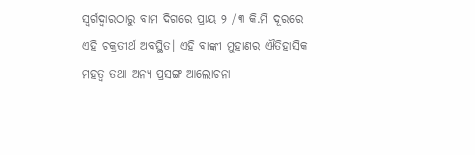ସ୍ୱର୍ଗଦ୍ୱାରଠାରୁ ବାମ ଦିଗରେ ପ୍ରାୟ ୨ /୩ କି.ମି ଦୂରରେ ଏହି ଚକ୍ରତୀର୍ଥ ଅବସ୍ଥିତ। ଏହି ବାଙ୍କୀ ମୁହାଣର ଐତିହାସିକ ମହତ୍ୱ ତଥା ଅନ୍ୟ ପ୍ରସଙ୍ଗ ଆଲୋଚନା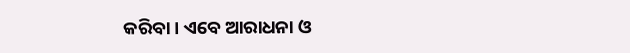କରିବା। ଏବେ ଆରାଧନା ଓ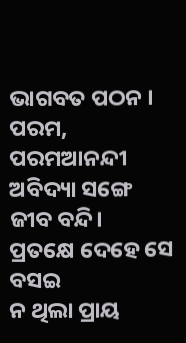ଭାଗବତ ପଠନ ।
ପରମ, ପରମଆନନ୍ଦୀ
ଅବିଦ୍ୟା ସଙ୍ଗେ ଜୀବ ବନ୍ଦି।
ପ୍ରତକ୍ଷେ ଦେହେ ସେ ବସଇ
ନ ଥିଲା ପ୍ରାୟ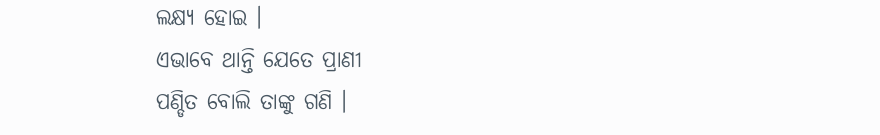ଲକ୍ଷ୍ୟ ହୋଇ ।
ଏଭାବେ ଥାନ୍ତି ଯେତେ ପ୍ରାଣୀ
ପଣ୍ଡିତ ବୋଲି ତାଙ୍କୁ ଗଣି ।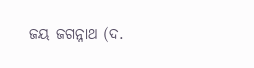ଜୟ ଜଗନ୍ନାଥ (ଦ.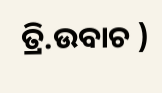ତ୍ରି.ଉବାଚ )